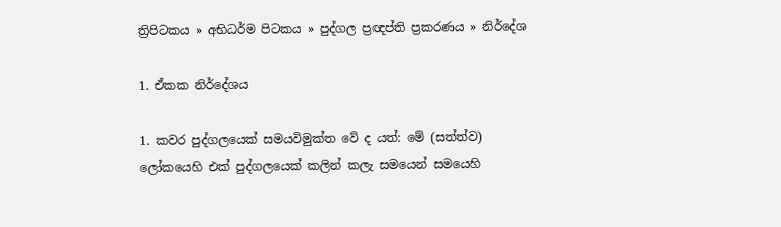ත්‍රිපිටකය » අභිධර්ම පිටකය » පුද්ගල ප්‍රඥප්ති ප්‍රකරණය » නිර්දේශ

1. ඒකක නිර්දේශය

1. කවර පුද්ගලයෙක් සමයවිමුක්ත වේ ද යත්: මේ (සත්ත්ව) ලෝකයෙහි එක් පුද්ගලයෙක් කලින් කලැ සමයෙන් සමයෙහි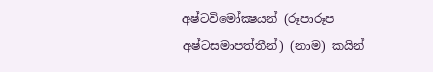අෂ්ටවිමෝක්‍ෂයන් (රූපාරූප අෂ්ටසමාපත්තීන්) (නාම) කයින්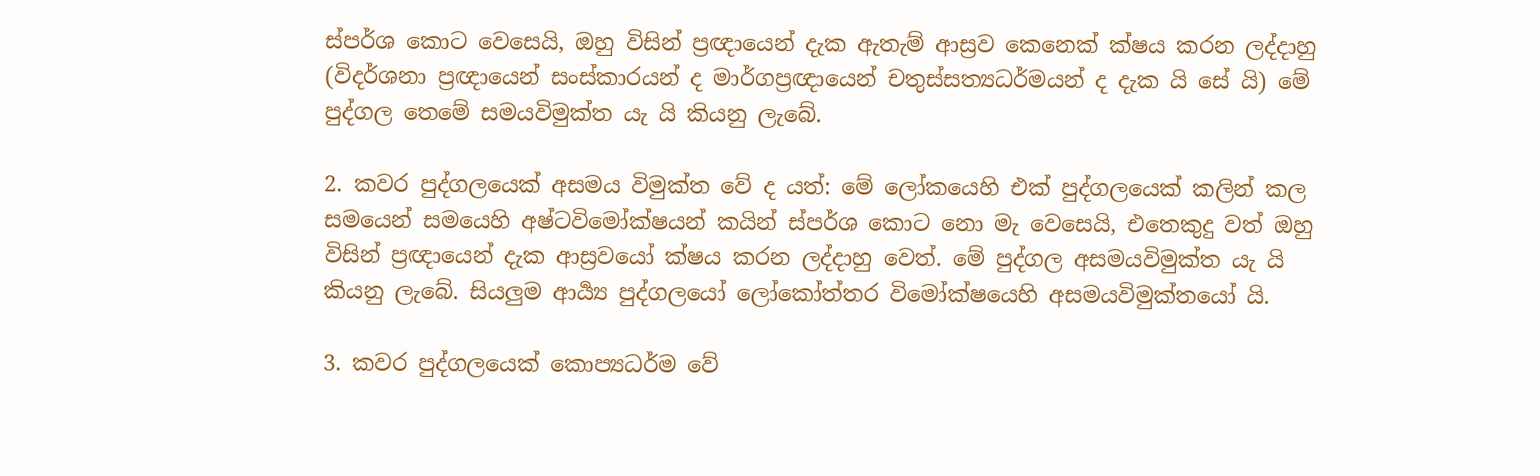ස්පර්ශ කොට වෙසෙයි, ඔහු විසින් ප්‍රඥායෙන් දැක ඇතැම් ආස්‍රව කෙනෙක් ක්ෂය කරන ලද්දාහු (විදර්ශනා ප්‍රඥායෙන් සංස්කාරයන් ද මාර්ගප්‍රඥායෙන් චතුස්සත්‍යධර්මයන් ද දැක යි සේ යි) මේ පුද්ගල තෙමේ සමයවිමුක්ත යැ යි කියනු ලැබේ.

2. කවර පුද්ගලයෙක් අසමය විමුක්ත වේ ද යත්: මේ ලෝකයෙහි එක් පුද්ගලයෙක් කලින් කල සමයෙන් සමයෙහි අෂ්ටවිමෝක්ෂයන් කයින් ස්පර්ශ කොට නො මැ වෙසෙයි, එතෙකුදු වත් ඔහු විසින් ප්‍රඥායෙන් දැක ආස්‍රවයෝ ක්ෂය කරන ලද්දාහු වෙත්. මේ පුද්ගල අසමයවිමුක්ත යැ යි කියනු ලැබේ. සියලුම ආර්‍ය්‍ය පුද්ගලයෝ ලෝකෝත්තර විමෝක්ෂයෙහි අසමයවිමුක්තයෝ යි.

3. කවර පුද්ගලයෙක් කොප්‍යධර්ම වේ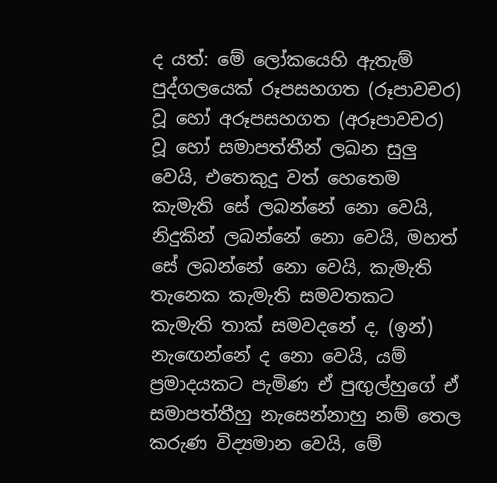ද යත්: මේ ලෝකයෙහි ඇතැම් පුද්ගලයෙක් රූපසහගත (රූපාවචර) වූ හෝ අරූපසහගත (අරූපාවචර) වූ හෝ සමාපත්තීන් ලඛන සුලු වෙයි, එතෙකුදු වත් හෙතෙම කැමැති සේ ලබන්නේ නො වෙයි, නිදුකින් ලබන්නේ නො වෙයි, මහත් සේ ලබන්නේ නො වෙයි, කැමැති තැනෙක කැමැති සමවතකට කැමැති තාක් සමවදනේ ද, (ඉන්) නැඟෙන්නේ ද නො වෙයි, යම් ප්‍රමාදයකට පැමිණ ඒ පුඟුල්හුගේ ඒ සමාපත්තීහු නැසෙන්නාහු නම් තෙල කරුණ විද්‍යමාන වෙයි, මේ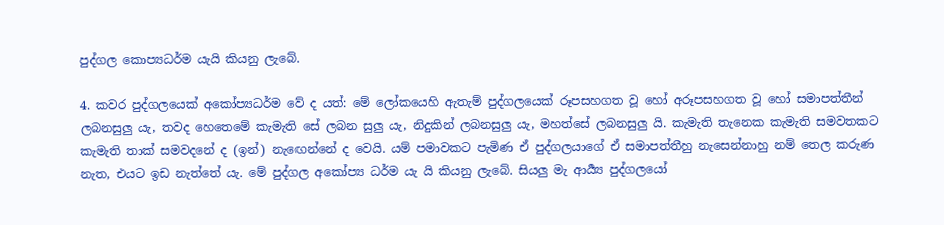පුද්ගල කොප්‍යධර්ම යැයි කියනු ලැබේ.

4. කවර පුද්ගලයෙක් අකෝප්‍යධර්ම වේ ද යත්: මේ ලෝකයෙහි ඇතැම් පුද්ගලයෙක් රූපසහගත වූ හෝ අරූපසහගත වූ හෝ සමාපත්තීන් ලබනසුලු යැ, තවද හෙතෙමේ කැමැති සේ ලබන සුලු යැ, නිදුකින් ලබනසුලු යැ, මහත්සේ ලබනසුලු යි. කැමැති තැනෙක කැමැති සමවතකට කැමැති තාක් සමවදනේ ද (ඉන්) නැඟෙන්නේ ද වෙයි. යම් පමාවකට පැමිණ ඒ පුද්ගලයාගේ ඒ සමාපත්තීහු නැසෙන්නාහු නම් තෙල කරුණ නැත, එයට ඉඩ නැත්තේ යැ. මේ පුද්ගල අකෝප්‍ය ධර්ම යැ යි කියනු ලැබේ. සියලු මැ ආර්‍ය්‍ය පුද්ගලයෝ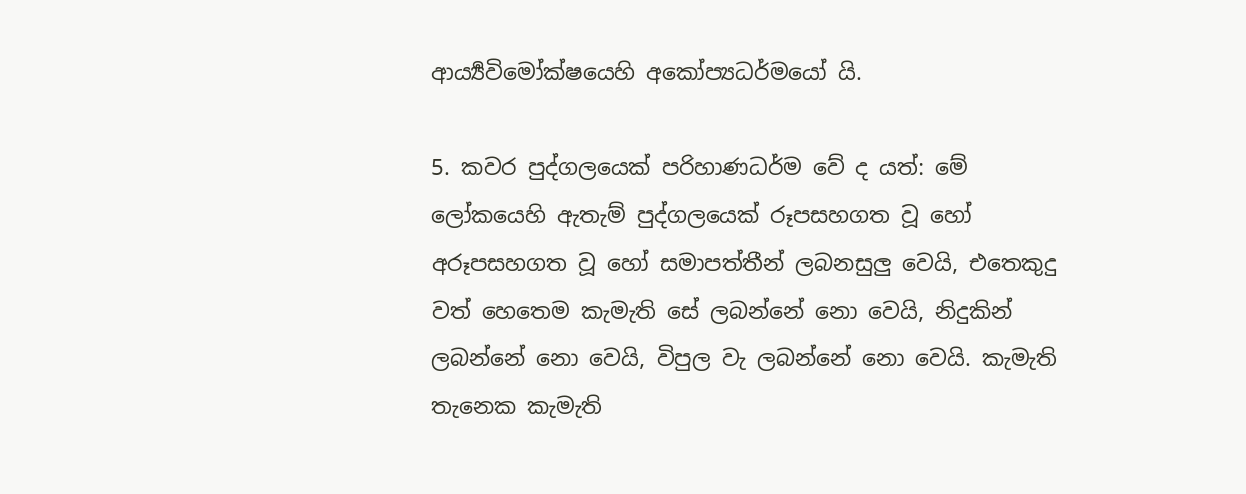ආර්‍ය්‍යවිමෝක්ෂයෙහි අකෝප්‍යධර්මයෝ යි.

5. කවර පුද්ගලයෙක් පරිහාණධර්ම වේ ද යත්: මේ ලෝකයෙහි ඇතැම් පුද්ගලයෙක් රූපසහගත වූ හෝ අරූපසහගත වූ හෝ සමාපත්තීන් ලබනසුලු වෙයි, එතෙකුදු වත් හෙතෙම කැමැති සේ ලබන්නේ නො වෙයි, නිදුකින් ලබන්නේ නො වෙයි, විපුල වැ ලබන්නේ නො වෙයි. කැමැති තැනෙක කැමැති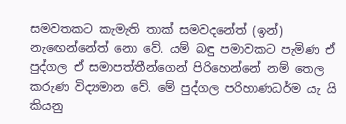සමවතකට කැමැති තාක් සමවදනේත් (ඉන්) නැඟෙන්නේත් නො වේ. යම් බඳු පමාවකට පැමිණ ඒ පුද්ගල ඒ සමාපත්තීන්ගෙන් පිරිහෙන්නේ නම් තෙල කරුණ විද්‍යමාන වේ. මේ පුද්ගල පරිහාණධර්ම යැ යි කියනු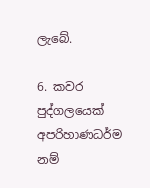ලැබේ.

6. කවර පුද්ගලයෙක් අපරිහාණධර්ම නම්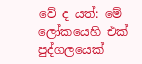වේ ද යත්: මේ ලෝකයෙහි එක් පුද්ගලයෙක්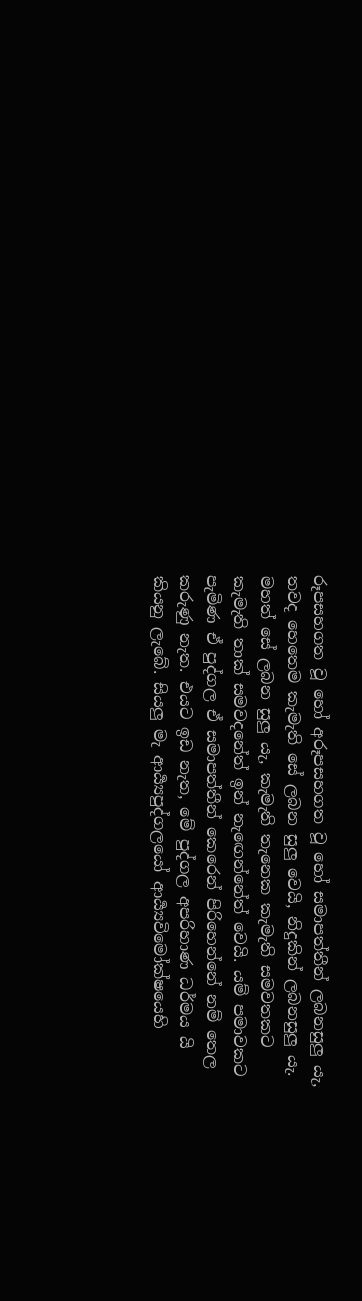රූපසහගත වූ හෝ අරූපසහගත වූ හෝ සමාපත්තීන් ලබනසුලු යැ, තවද හෙතෙම කැමැති සේ ලබන සුලු වෙයි, නිදුකින් ලබනසුලු යැ. මහත් සේ ලබන සුලු යැ, කැමැති තැනෙක කැමැති සමවතකට කැමැති තාක් සමවදනේත් ඉන් නැඟෙන්නේත් වෙයි. යම් පමාවකට පැමිණ ඒ පුද්ගල ඒ සමාපත්තීන් කෙරෙන් පිරිහෙන්නේ නම් තෙල කරුණු නැත. එයට ඉඩ නැත, මේ පුද්ගල අපරිහාණ ධර්මය යි කියනු ලැබේ. සියලු මැ ආර්‍ය්‍යපුද්ගලයෝ ආර්‍ය්‍යවිමෝක්ෂයෙහි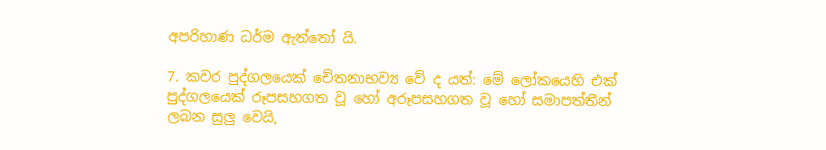අපරිහාණ ධර්ම ඇත්තෝ යි.

7. කවර පුද්ගලයෙක් චේතනාභව්‍ය වේ ද යත්: මේ ලෝකයෙහි එක් පුද්ගලයෙක් රූපසහගත වූ හෝ අරූපසහගත වූ හෝ සමාපත්තීන් ලබන සුලු වෙයි,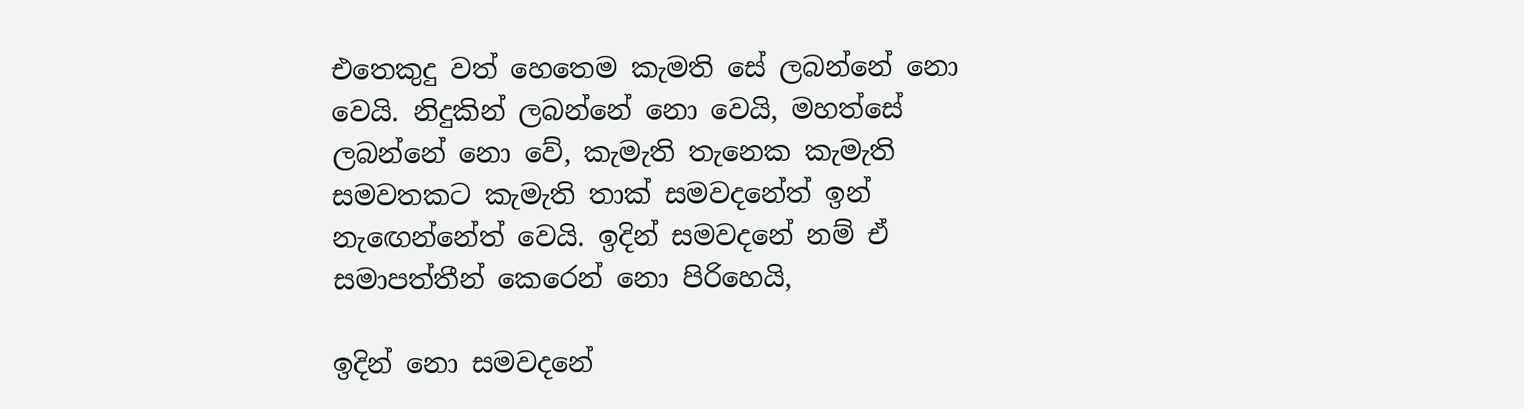එතෙකුදු වත් හෙතෙම කැමති සේ ලබන්නේ නො වෙයි. නිදුකින් ලබන්නේ නො වෙයි, මහත්සේ ලබන්නේ නො වේ, කැමැති තැනෙක කැමැති සමවතකට කැමැති තාක් සමවදනේත් ඉන් නැඟෙන්නේත් වෙයි. ඉදින් සමවදනේ නම් ඒ සමාපත්තීන් කෙරෙන් නො පිරිහෙයි,

ඉදින් නො සමවදනේ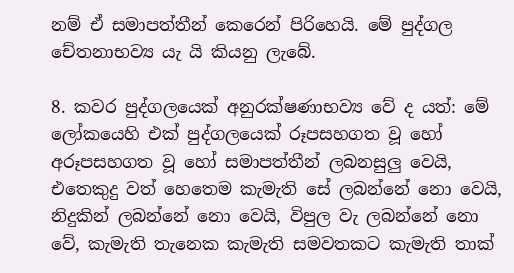නම් ඒ සමාපත්තීන් කෙරෙන් පිරිහෙයි. මේ පුද්ගල චේතනාභව්‍ය යැ යි කියනු ලැබේ.

8. කවර පුද්ගලයෙක් අනුරක්ෂණාභව්‍ය වේ ද යත්: මේ ලෝකයෙහි එක් පුද්ගලයෙක් රූපසහගත වූ හෝ අරූපසහගත වූ හෝ සමාපත්තීන් ලබනසුලු වෙයි, එතෙකුදු වත් හෙතෙම කැමැති සේ ලබන්නේ නො වෙයි, නිදුකින් ලබන්නේ නො වෙයි, විපුල වැ ලබන්නේ නො වේ, කැමැති තැනෙක කැමැති සමවතකට කැමැති තාක්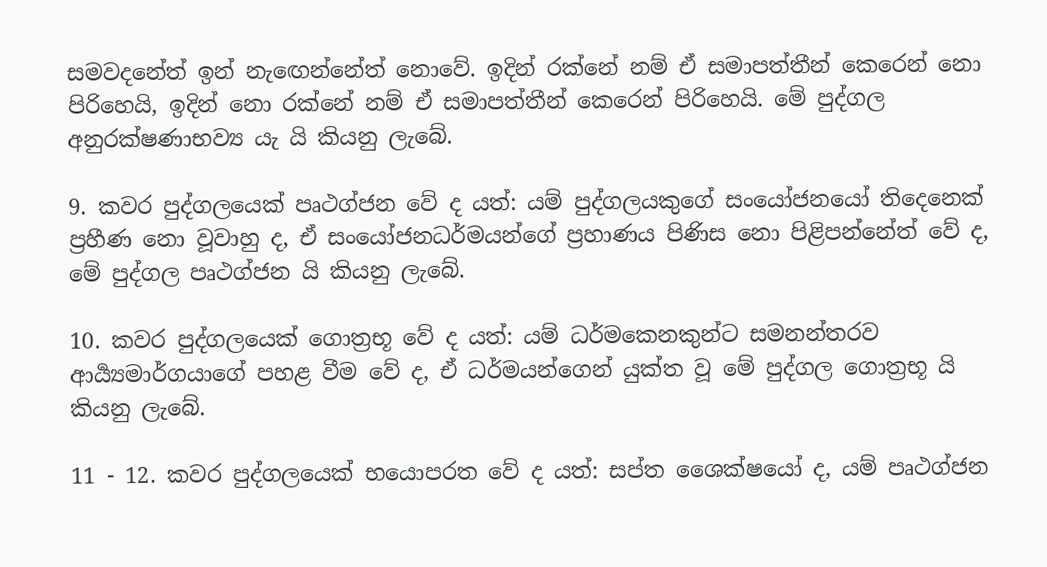සමවදනේත් ඉන් නැඟෙන්නේත් නොවේ. ඉදින් රක්නේ නම් ඒ සමාපත්තීන් කෙරෙන් නො පිරිහෙයි, ඉදින් නො රක්නේ නම් ඒ සමාපත්තීන් කෙරෙන් පිරිහෙයි. මේ පුද්ගල අනුරක්ෂණාභව්‍ය යැ යි කියනු ලැබේ.

9. කවර පුද්ගලයෙක් පෘථග්ජන වේ ද යත්: යම් පුද්ගලයකුගේ සංයෝජනයෝ තිදෙනෙක් ප්‍රහීණ නො වූවාහු ද, ඒ සංයෝජනධර්මයන්ගේ ප්‍රහාණය පිණිස නො පිළිපන්නේත් වේ ද, මේ පුද්ගල පෘථග්ජන යි කියනු ලැබේ.

10. කවර පුද්ගලයෙක් ගොත්‍රභූ වේ ද යත්: යම් ධර්මකෙනකුන්ට සමනන්තරව ආර්‍ය්‍යමාර්ගයාගේ පහළ වීම වේ ද, ඒ ධර්මයන්ගෙන් යුක්ත වූ මේ පුද්ගල ගොත්‍රභූ යි කියනු ලැබේ.

11 - 12. කවර පුද්ගලයෙක් භයොපරත වේ ද යත්: සප්ත ශෛක්ෂයෝ ද, යම් පෘථග්ජන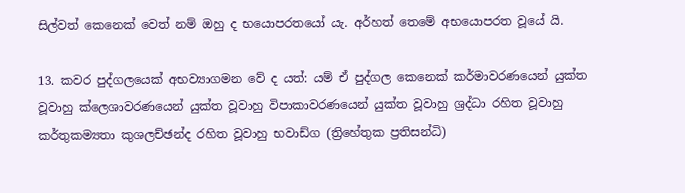සිල්වත් කෙනෙක් වෙත් නම් ඔහු ද භයොපරතයෝ යැ. අර්හත් තෙමේ අභයොපරත වූයේ යි.

13. කවර පුද්ගලයෙක් අභව්‍යාගමන වේ ද යත්: යම් ඒ පුද්ගල කෙනෙක් කර්මාවරණයෙන් යුක්ත වූවාහු ක්ලෙශාවරණයෙන් යුක්ත වූවාහු විපාකාවරණයෙන් යුක්ත වූවාහු ශ්‍රද්ධා රහිත වූවාහු කර්තුකම්‍යතා කුශලච්ඡන්ද රහිත වූවාහු භවාඩ්ග (ත්‍රිහේතුක ප්‍රතිසන්ධි)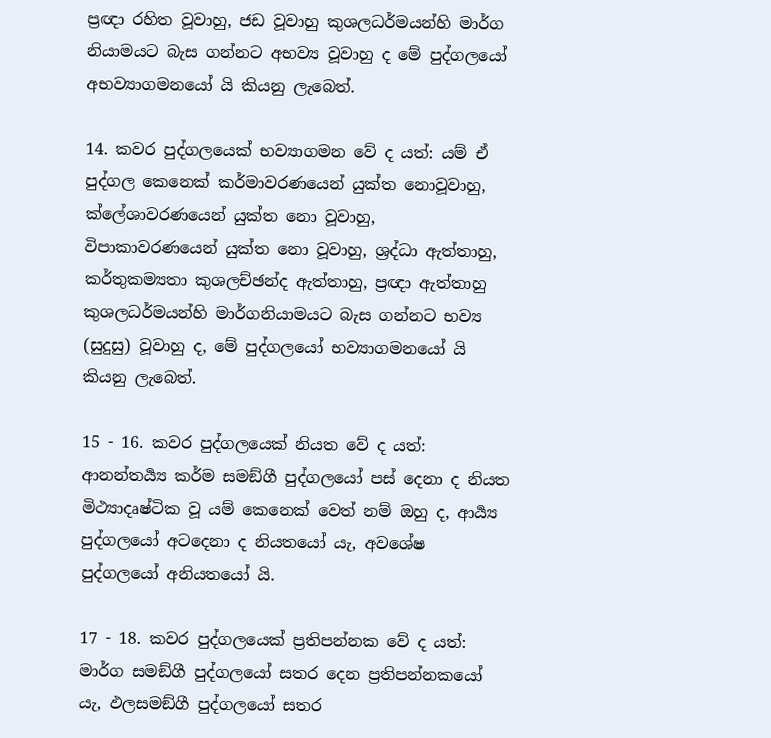ප්‍රඥා රහිත වූවාහු, ජඩ වූවාහු කුශලධර්මයන්හි මාර්ග නියාමයට බැස ගන්නට අභව්‍ය වූවාහු ද මේ පුද්ගලයෝ අභව්‍යාගමනයෝ යි කියනු ලැබෙත්.

14. කවර පුද්ගලයෙක් භව්‍යාගමන වේ ද යත්: යම් ඒ පුද්ගල කෙනෙක් කර්මාවරණයෙන් යුක්ත නොවූවාහු, ක්ලේශාවරණයෙන් යුක්ත නො වූවාහු, විපාකාවරණයෙන් යුක්ත නො වූවාහු, ශ්‍රද්ධා ඇත්තාහු, කර්තුකම්‍යතා කුශලච්ඡන්ද ඇත්තාහු, ප්‍රඥා ඇත්තාහු කුශලධර්මයන්හි මාර්ගනියාමයට බැස ගන්නට භව්‍ය (සුදුසු) වූවාහු ද, මේ පුද්ගලයෝ භව්‍යාගමනයෝ යි කියනු ලැබෙත්.

15 - 16. කවර පුද්ගලයෙක් නියත වේ ද යත්: ආනන්තර්‍ය්‍ය කර්ම සමඞ්ගී පුද්ගලයෝ පස් දෙනා ද නියත මිථ්‍යාදෘෂ්ටික වූ යම් කෙනෙක් වෙත් නම් ඔහු ද, ආර්‍ය්‍ය පුද්ගලයෝ අටදෙනා ද නියතයෝ යැ, අවශේෂ පුද්ගලයෝ අනියතයෝ යි.

17 - 18. කවර පුද්ගලයෙක් ප්‍රතිපන්නක වේ ද යත්: මාර්ග සමඞ්ගී පුද්ගලයෝ සතර දෙන ප්‍රතිපන්නකයෝ යැ, ඵලසමඞ්ගී පුද්ගලයෝ සතර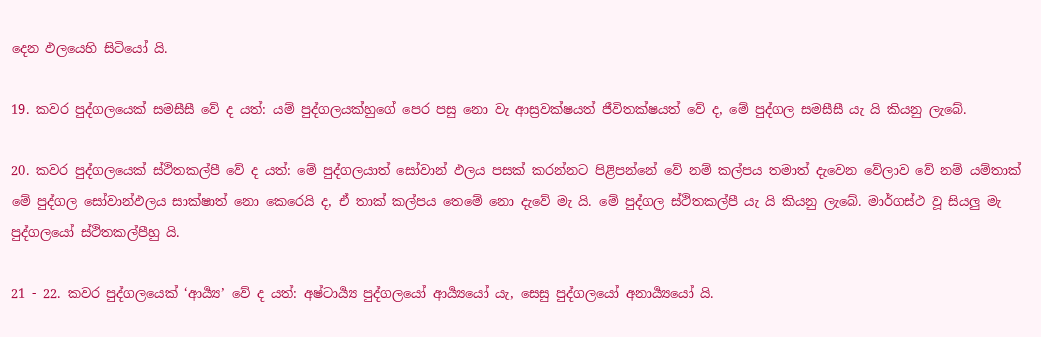දෙන ඵලයෙහි සිටියෝ යි.

19. කවර පුද්ගලයෙක් සමසීසී වේ ද යත්: යම් පුද්ගලයක්හුගේ පෙර පසු නො වැ ආස්‍රවක්ෂයත් ජීවිතක්ෂයත් වේ ද, මේ පුද්ගල සමසීසී යැ යි කියනු ලැබේ.

20. කවර පුද්ගලයෙක් ස්ථිතකල්පී වේ ද යත්: මේ පුද්ගලයාත් සෝවාන් ඵලය පසක් කරන්නට පිළිපන්නේ වේ නම් කල්පය තමාත් දැවෙන වේලාව වේ නම් යම්තාක් මේ පුද්ගල සෝවාන්ඵලය සාක්ෂාත් නො කෙරෙයි ද, ඒ තාක් කල්පය තෙමේ නො දැවේ මැ යි. මේ පුද්ගල ස්ථිතකල්පී යැ යි කියනු ලැබේ. මාර්ගස්ථ වූ සියලු මැ පුද්ගලයෝ ස්ථිතකල්පීහු යි.

21 - 22. කවර පුද්ගලයෙක් ‘ආර්‍ය්‍ය’ වේ ද යත්: අෂ්ටාර්‍ය්‍ය පුද්ගලයෝ ආර්‍ය්‍යයෝ යැ, සෙසු පුද්ගලයෝ අනාර්‍ය්‍යයෝ යි.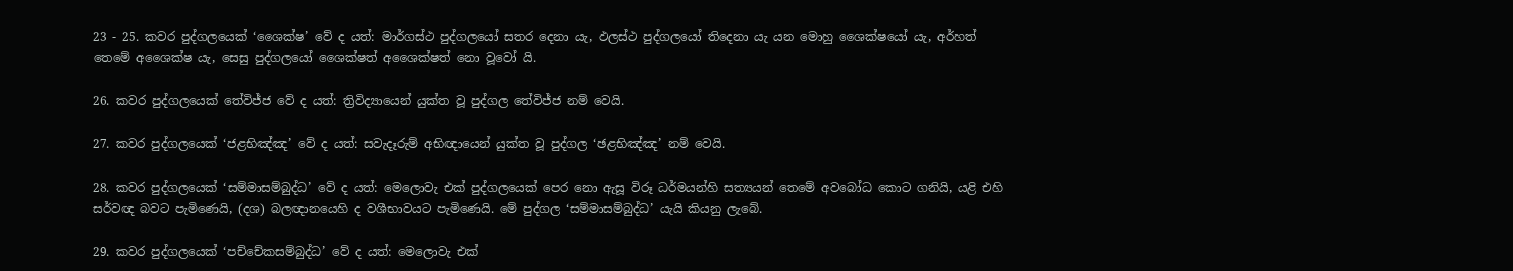23 - 25. කවර පුද්ගලයෙක් ‘ශෛක්ෂ’ වේ ද යත්: මාර්ගස්ථ පුද්ගලයෝ සතර දෙනා යැ, ඵලස්ථ පුද්ගලයෝ තිදෙනා යැ යන මොහු ශෛක්ෂයෝ යැ, අර්හත් තෙමේ අශෛක්ෂ යැ, සෙසු පුද්ගලයෝ ශෛක්ෂත් අශෛක්ෂත් නො වූවෝ යි.

26. කවර පුද්ගලයෙක් තේවිජ්ජ වේ ද යත්: ත්‍රිවිද්‍යායෙන් යුක්ත වූ පුද්ගල තේවිජ්ජ නම් වෙයි.

27. කවර පුද්ගලයෙක් ‘ජළභිඤ්ඤ’ වේ ද යත්: සවැදෑරුම් අභිඥායෙන් යුක්ත වූ පුද්ගල ‘ඡළභිඤ්ඤ’ නම් වෙයි.

28. කවර පුද්ගලයෙක් ‘සම්මාසම්බුද්ධ’ වේ ද යත්: මෙලොවැ එක් පුද්ගලයෙක් පෙර නො ඇසූ විරූ ධර්මයන්හි සත්‍යයන් තෙමේ අවබෝධ කොට ගනියි, යළි එහි සර්වඥ බවට පැමිණෙයි, (දශ) බලඥානයෙහි ද වශීභාවයට පැමිණෙයි. මේ පුද්ගල ‘සම්මාසම්බුද්ධ’ යැයි කියනු ලැබේ.

29. කවර පුද්ගලයෙක් ‘පච්චේකසම්බුද්ධ’ වේ ද යත්: මෙලොවැ එක්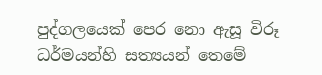පුද්ගලයෙක් පෙර නො ඇසූ විරූ ධර්මයන්හි සත්‍යයන් තෙමේ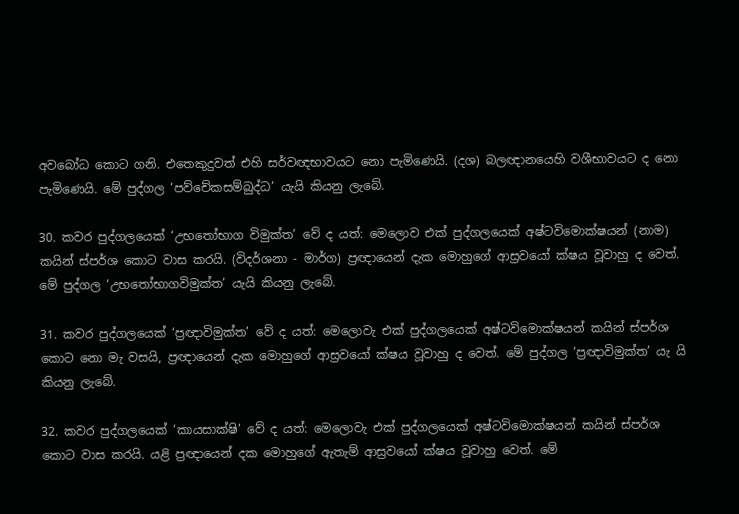අවබෝධ කොට ගනි. එතෙකුදුවත් එහි සර්වඥභාවයට නො පැමිණෙයි. (දශ) බලඥානයෙහි වශීභාවයට ද නො පැමිණෙයි. මේ පුද්ගල ‘පව්චේකසම්බුද්ධ’ යැයි කියනු ලැබේ.

30. කවර පුද්ගලයෙක් ‘උභතෝභාග විමුක්ත’ වේ ද යත්: මෙලොව එක් පුද්ගලයෙක් අෂ්ටවිමොක්ෂයන් (නාම) කයින් ස්පර්ශ කොට වාස කරයි. (විදර්ශනා - මාර්ග) ප්‍රඥායෙන් දැක මොහුගේ ආස්‍රවයෝ ක්ෂය වූවාහු ද වෙත්. මේ පුද්ගල ‘උභතෝභාගවිමුක්ත’ යැයි කියනු ලැබේ.

31. කවර පුද්ගලයෙක් ‘ප්‍රඥාවිමුක්ත’ වේ ද යත්: මෙලොවැ එක් පුද්ගලයෙක් අෂ්ටවිමොක්ෂයන් කයින් ස්පර්ශ කොට නො මැ වසයි, ප්‍රඥායෙන් දැක මොහුගේ ආස්‍රවයෝ ක්ෂය වූවාහු ද වෙත්. මේ පුද්ගල ‘ප්‍රඥාවිමුක්ත’ යැ යි කියනු ලැබේ.

32. කවර පුද්ගලයෙක් ‘කායසාක්ෂි’ වේ ද යත්: මෙලොවැ එක් පුද්ගලයෙක් අෂ්ටවිමොක්ෂයන් කයින් ස්පර්ශ කොට වාස කරයි. යළි ප්‍රඥායෙන් දක මොහුගේ ඇතැම් ආස්‍රවයෝ ක්ෂය වූවාහු වෙත්. මේ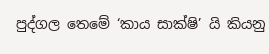පුද්ගල තෙමේ ‘කාය සාක්ෂි’ යි කියනු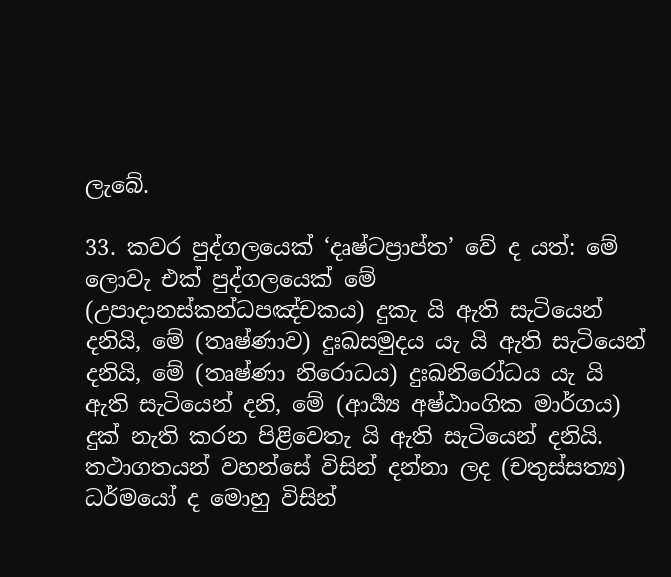ලැබේ.

33. කවර පුද්ගලයෙක් ‘දෘෂ්ටප්‍රාප්ත’ වේ ද යත්: මේ ලොවැ එක් පුද්ගලයෙක් මේ (උපාදානස්කන්ධපඤ්චකය) දුකැ යි ඇති සැටියෙන් දනියි, මේ (තෘෂ්ණාව) දුඃඛසමුදය යැ යි ඇති සැටියෙන් දනියි, මේ (තෘෂ්ණා නිරොධය) දුඃඛනිරෝධය යැ යි ඇති සැටියෙන් දනි, මේ (ආර්‍ය්‍ය අෂ්ඨාංගික මාර්ගය) දුක් නැති කරන පිළිවෙතැ යි ඇති සැටියෙන් දනියි. තථාගතයන් වහන්සේ විසින් දන්නා ලද (චතුස්සත්‍ය) ධර්මයෝ ද මොහු විසින්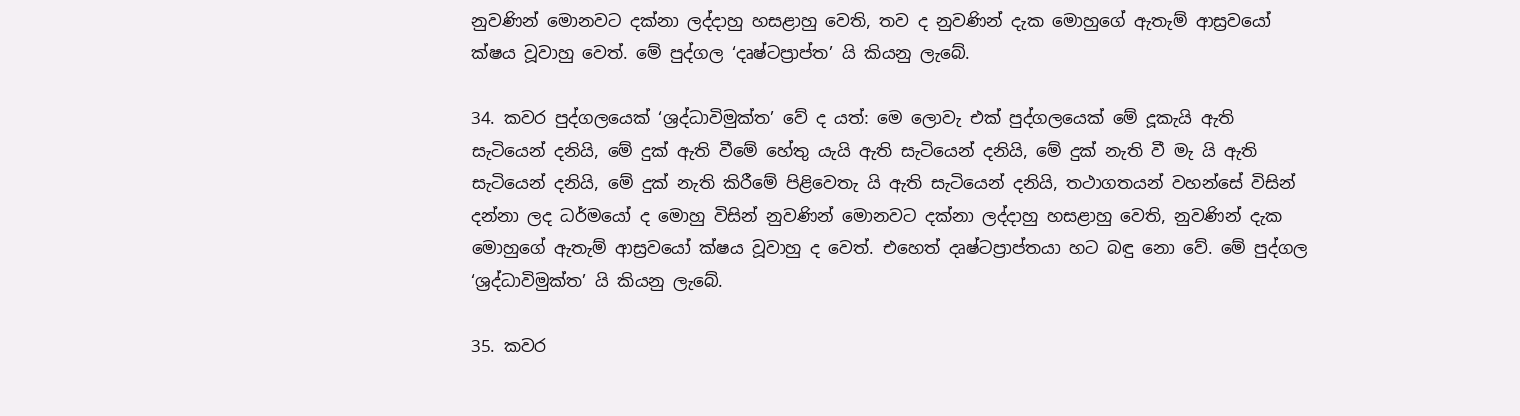නුවණින් මොනවට දක්නා ලද්දාහු හසළාහු වෙති, තව ද නුවණින් දැක මොහුගේ ඇතැම් ආස්‍රවයෝ ක්ෂය වූවාහු වෙත්. මේ පුද්ගල ‘දෘෂ්ටප්‍රාප්ත’ යි කියනු ලැබේ.

34. කවර පුද්ගලයෙක් ‘ශ්‍රද්ධාවිමුක්ත’ වේ ද යත්: මෙ ලොවැ එක් පුද්ගලයෙක් මේ දූකැයි ඇති සැටියෙන් දනියි, මේ දුක් ඇති වීමේ හේතු යැයි ඇති සැටියෙන් දනියි, මේ දුක් නැති වී මැ යි ඇති සැටියෙන් දනියි, මේ දුක් නැති කිරීමේ පිළිවෙතැ යි ඇති සැටියෙන් දනියි, තථාගතයන් වහන්සේ විසින් දන්නා ලද ධර්මයෝ ද මොහු විසින් නුවණින් මොනවට දක්නා ලද්දාහු හසළාහු වෙති, නුවණින් දැක මොහුගේ ඇතැම් ආස්‍රවයෝ ක්ෂය වූවාහු ද වෙත්. එහෙත් දෘෂ්ටප්‍රාප්තයා හට බඳු නො වේ. මේ පුද්ගල ‘ශ්‍රද්ධාවිමුක්ත’ යි කියනු ලැබේ.

35. කවර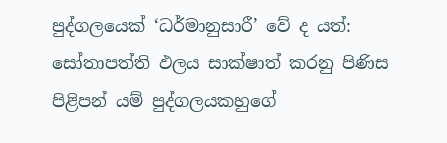පුද්ගලයෙක් ‘ධර්මානුසාරී’ වේ ද යත්: සෝතාපත්ති ඵලය සාක්ෂාත් කරනු පිණිස පිළිපන් යම් පුද්ගලයකහුගේ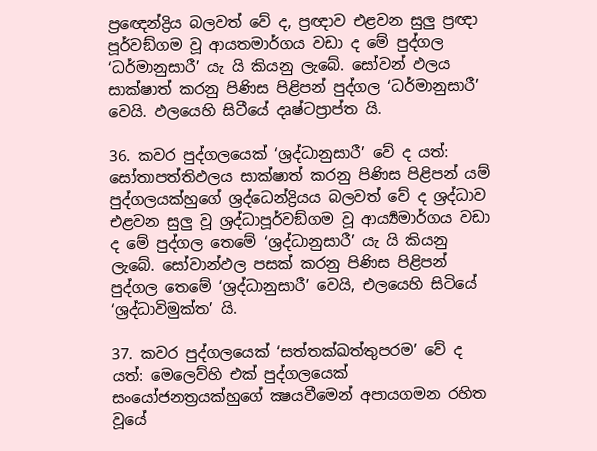ප්‍රඥෙන්ද්‍රිය බලවත් වේ ද, ප්‍රඥාව එළවන සුලු ප්‍රඥා පූර්වඞ්ගම වූ ආයතමාර්ගය වඩා ද මේ පුද්ගල ‘ධර්මානුසාරී’ යැ යි කියනු ලැබේ. සෝවන් ඵලය සාක්ෂාත් කරනු පිණිස පිළිපන් පුද්ගල ‘ධර්මානුසාරී’ වෙයි. ඵලයෙහි සිටීයේ දෘෂ්ටප්‍රාප්ත යි.

36. කවර පුද්ගලයෙක් ‘ශ්‍රද්ධානුසාරී’ වේ ද යත්: සෝතාපත්තිඵලය සාක්ෂාත් කරනු පිණිස පිළිපන් යම් පුද්ගලයක්හුගේ ශ්‍රද්ධෙන්ද්‍රියය බලවත් වේ ද ශ්‍රද්ධාව එළවන සුලු වූ ශ්‍රද්ධාපූර්වඞ්ගම වූ ආර්‍ය්‍යමාර්ගය වඩා ද මේ පුද්ගල තෙමේ ‘ශ්‍රද්ධානුසාරී’ යැ යි කියනු ලැබේ. සෝවාන්ඵල පසක් කරනු පිණිස පිළිපන් පුද්ගල තෙමේ ‘ශ්‍රද්ධානුසාරී’ වෙයි, එලයෙහි සිටියේ ‘ශ්‍රද්ධාවිමුක්ත’ යි.

37. කවර පුද්ගලයෙක් ‘සත්තක්ඛත්තුපරම’ වේ ද යත්: මෙලෙව්හි එක් පුද්ගලයෙක් සංයෝජනත්‍රයක්හුගේ ක්‍ෂයවීමෙන් අපායගමන රහිත වූයේ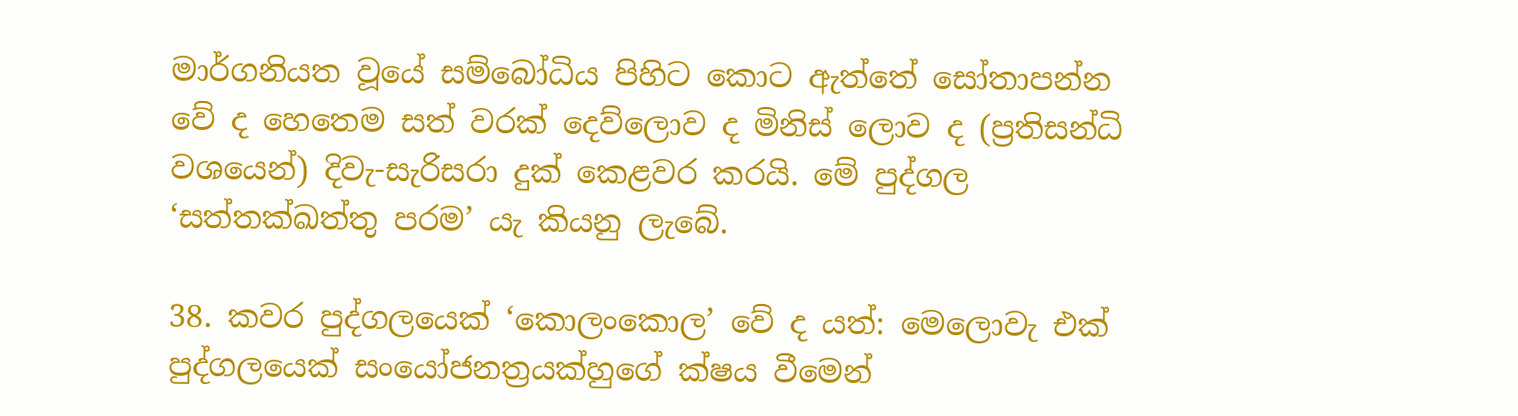මාර්ගනියත වූයේ සම්බෝධිය පිහිට කොට ඇත්තේ සෝතාපන්න වේ ද හෙතෙම සත් වරක් දෙව්ලොව ද මිනිස් ලොව ද (ප්‍රතිසන්ධි වශයෙන්) දිවැ-සැරිසරා දුක් කෙළවර කරයි. මේ පුද්ගල ‘සත්තක්ඛත්තු පරම’ යැ කියනු ලැබේ.

38. කවර පුද්ගලයෙක් ‘කොලංකොල’ වේ ද යත්: මෙලොවැ එක් පුද්ගලයෙක් සංයෝජනත්‍රයක්හුගේ ක්ෂය වීමෙන්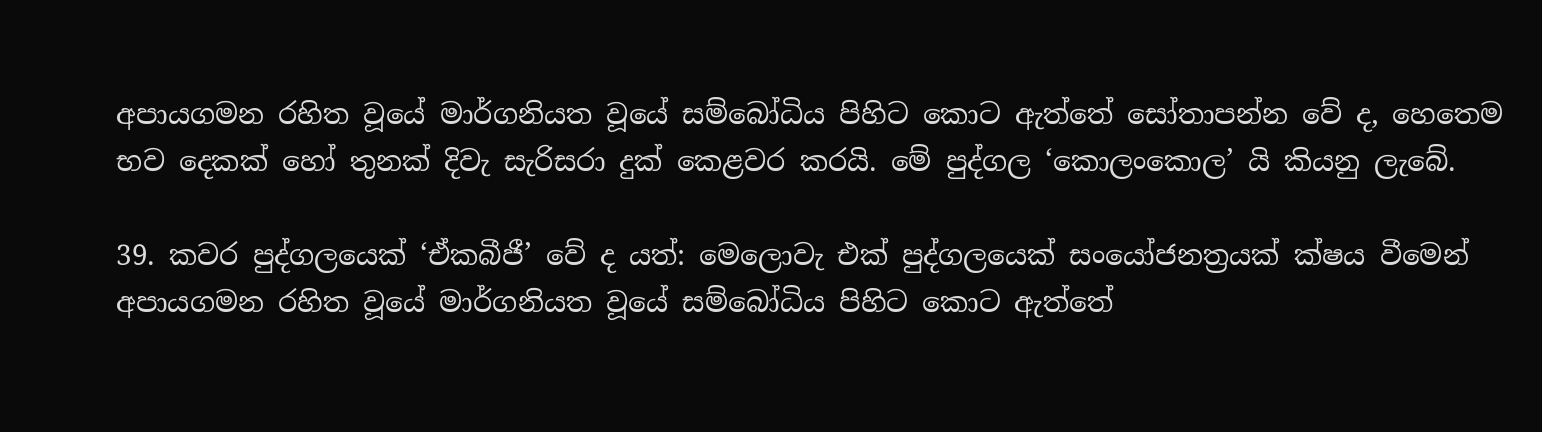අපායගමන රහිත වූයේ මාර්ගනියත වූයේ සම්බෝධිය පිහිට කොට ඇත්තේ සෝතාපන්න වේ ද, හෙතෙම භව දෙකක් හෝ තුනක් දිවැ සැරිසරා දුක් කෙළවර කරයි. මේ පුද්ගල ‘කොලංකොල’ යි කියනු ලැබේ.

39. කවර පුද්ගලයෙක් ‘ඒකබීජී’ වේ ද යත්: මෙලොවැ එක් පුද්ගලයෙක් සංයෝජනත්‍රයක් ක්ෂය වීමෙන් අපායගමන රහිත වූයේ මාර්ගනියත වූයේ සම්බෝධිය පිහිට කොට ඇත්තේ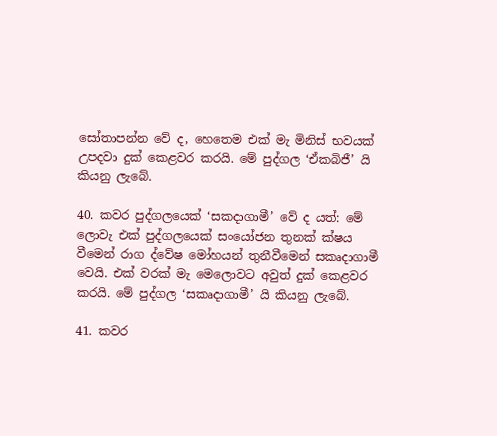සෝතාපන්න වේ ද, හෙතෙම එක් මැ මිනිස් භවයක් උපදවා දුක් කෙළවර කරයි. මේ පුද්ගල ‘ඒකබිජී’ යි කියනු ලැබේ.

40. කවර පුද්ගලයෙක් ‘සකදාගාමී’ වේ ද යත්: මේ ලොවැ එක් පුද්ගලයෙක් සංයෝජන තුනක් ක්ෂය වීමෙන් රාග ද්වේෂ මෝහයන් තුනීවීමෙන් සකෘදාගාමී වෙයි. එක් වරක් මැ මෙලොවට අවුත් දුක් කෙළවර කරයි. මේ පුද්ගල ‘සකෘදාගාමී’ යි කියනු ලැබේ.

41. කවර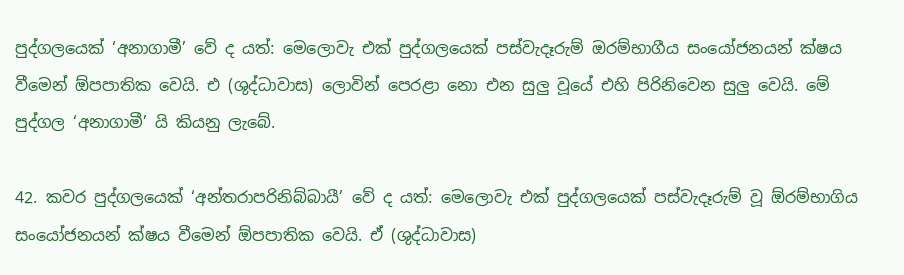පුද්ගලයෙක් ‘අනාගාමී’ වේ ද යත්: මෙලොවැ එක් පුද්ගලයෙක් පස්වැදෑරුම් ඔරම්භාගීය සංයෝජනයන් ක්ෂය වීමෙන් ඕපපාතික වෙයි. එ (ශුද්ධාවාස) ලොවින් පෙරළා නො එන සුලු වූයේ එහි පිරිනිවෙන සුලු වෙයි. මේ පුද්ගල ‘අනාගාමී’ යි කියනු ලැබේ.

42. කවර පුද්ගලයෙක් ‘අන්තරාපරිනිබ්බායී’ වේ ද යත්: මෙලොවැ එක් පුද්ගලයෙක් පස්වැදෑරුම් වූ ඕරම්භාගිය සංයෝජනයන් ක්ෂය වීමෙන් ඕපපාතික වෙයි. ඒ (ශුද්ධාවාස)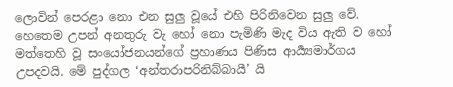ලොවින් පෙරළා නො එන සුලු වූයේ එහි පිරිනිවෙන සුලු වේ. හෙතෙම උපන් අනතුරු වැ හෝ නො පැමිණි මැද විය ඇති ව හෝ මත්තෙහි වූ සංයෝජනයන්ගේ ප්‍රහාණය පිණිස ආර්‍ය්‍යමාර්ගය උපදවයි. මේ පුද්ගල ‘අන්තරාපරිනිබ්බායී’ යි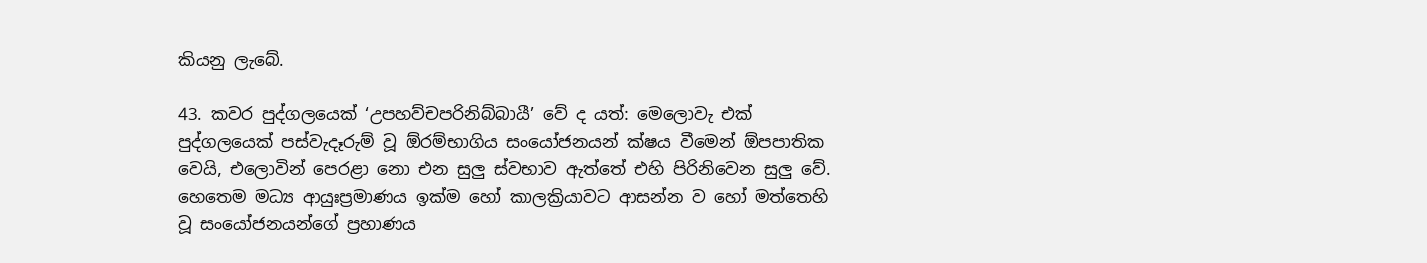කියනු ලැබේ.

43. කවර පුද්ගලයෙක් ‘උපහව්චපරිනිබ්බායී’ වේ ද යත්: මෙලොවැ එක් පුද්ගලයෙක් පස්වැදෑරුම් වූ ඕරම්භාගිය සංයෝජනයන් ක්ෂය වීමෙන් ඕපපාතික වෙයි, එලොවින් පෙරළා නො එන සුලු ස්වභාව ඇත්තේ එහි පිරිනිවෙන සුලු වේ. හෙතෙම මධ්‍ය ආයුඃප්‍රමාණය ඉක්ම හෝ කාලක්‍රියාවට ආසන්න ව හෝ මත්තෙහි වූ සංයෝජනයන්ගේ ප්‍රහාණය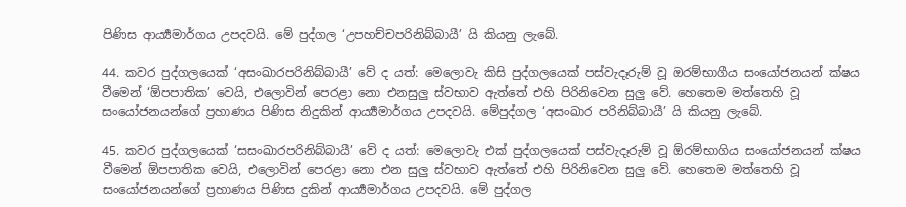පිණිස ආර්‍ය්‍යමාර්ගය උපදවයි. මේ පුද්ගල ‘උපහච්චපරිනිබ්බායී’ යි කියනු ලැබේ.

44. කවර පුද්ගලයෙක් ‘අසංඛාරපරිනිබ්බායී’ වේ ද යත්: මෙලොවැ කිසි පුද්ගලයෙක් පස්වැදෑරුම් වූ ඔරම්භාගීය සංයෝජනයන් ක්ෂය වීමෙන් ‘ඕපපාතික’ වෙයි, එලොවින් පෙරළා නො එනසුලු ස්වභාව ඇත්තේ එහි පිරිනිවෙන සුලු වේ. හෙතෙම මත්තෙහි වූ සංයෝජනයන්ගේ ප්‍රහාණය පිණිස නිදුකින් ආර්‍ය්‍යමාර්ගය උපදවයි. මේපුද්ගල ‘අසංඛාර පරිනිබ්බායී’ යි කියනු ලැබේ.

45. කවර පුද්ගලයෙක් ‘සසංඛාරපරිනිබ්බායී’ වේ ද යත්: මෙලොවැ එක් පුද්ගලයෙක් පස්වැදෑරුම් වූ ඕරම්භාගිය සංයෝජනයන් ක්ෂය වීමෙන් ඕපපාතික වෙයි, එලොවින් පෙරළා නො එන සුලු ස්වභාව ඇත්තේ එහි පිරිනිවෙන සුලු වේ. හෙතෙම මත්තෙහි වූ සංයෝජනයන්ගේ ප්‍රහාණය පිණිස දුකින් ආර්‍ය්‍යමාර්ගය උපදවයි. මේ පුද්ගල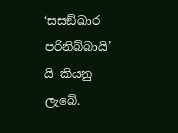‘සසඞ්ඛාර පරිනිබ්බායි’ යි කියනු ලැබේ.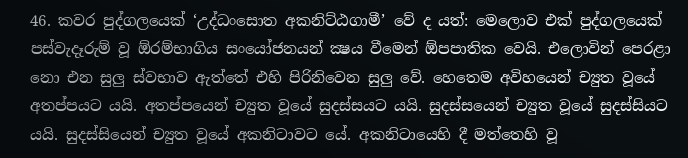46. කවර පුද්ගලයෙක් ‘උද්ධංසොත අකනිට්ඨගාමී’ වේ ද යත්: මෙලොව එක් පුද්ගලයෙක් පස්වැදෑරුම් වූ ඕරම්භාගිය සංයෝජනයන් ක්‍ෂය වීමෙන් ඕපපාතික වෙයි. එලොවින් පෙරළා නො එන සුලු ස්වභාව ඇත්තේ එහි පිරිනිවෙන සුලු වේ. හෙතෙම අවිහයෙන් ච්‍යුත වූයේ අතප්පයට යයි. අතප්පයෙන් ච්‍යුත වූයේ සුදස්සයට යයි. සුදස්සයෙන් ච්‍යුත වූයේ සුදස්සියට යයි. සුදස්සියෙන් ච්‍යුත වූයේ අකනිටාවට යේ. අකනිටායෙහි දී මත්තෙහි වූ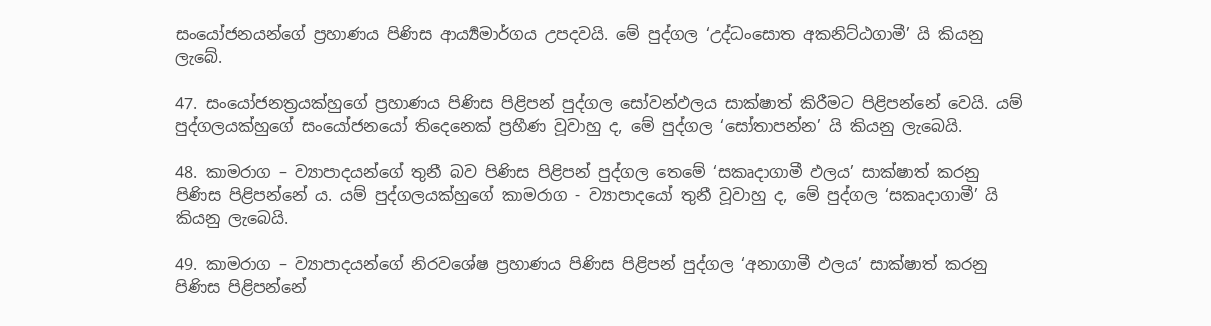සංයෝජනයන්ගේ ප්‍රහාණය පිණිස ආර්‍ය්‍යමාර්ගය උපදවයි. මේ පුද්ගල ‘උද්ධංසොත අකනිට්ඨගාමී’ යි කියනු ලැබේ.

47. සංයෝජනත්‍රයක්හුගේ ප්‍රහාණය පිණිස පිළිපන් පුද්ගල සෝවන්ඵලය සාක්ෂාත් කිරීමට පිළිපන්නේ වෙයි. යම් පුද්ගලයක්හුගේ සංයෝජනයෝ තිදෙනෙක් ප්‍රහීණ වූවාහු ද, මේ පුද්ගල ‘සෝතාපන්න’ යි කියනු ලැබෙයි.

48. කාමරාග – ව්‍යාපාදයන්ගේ තුනී බව පිණිස පිළිපන් පුද්ගල තෙමේ ‘සකෘදාගාමී ඵලය’ සාක්ෂාත් කරනු පිණිස පිළිපන්නේ ය. යම් පුද්ගලයක්හුගේ කාමරාග - ව්‍යාපාදයෝ තුනී වූවාහු ද, මේ පුද්ගල ‘සකෘදාගාමී’ යි කියනු ලැබෙයි.

49. කාමරාග – ව්‍යාපාදයන්ගේ නිරවශේෂ ප්‍රහාණය පිණිස පිළිපන් පුද්ගල ‘අනාගාමී ඵලය’ සාක්ෂාත් කරනු පිණිස පිළිපන්නේ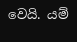වෙයි. යම්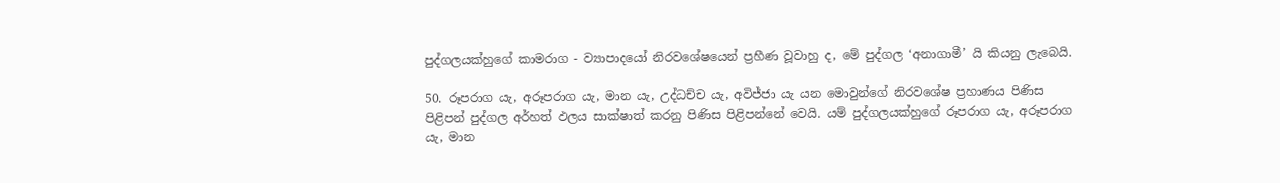පුද්ගලයක්හුගේ කාමරාග - ව්‍යාපාදයෝ නිරවශේෂයෙන් ප්‍රහීණ වූවාහු ද, මේ පුද්ගල ‘අනාගාමී’ යි කියනු ලැබෙයි.

50. රූපරාග යැ, අරූපරාග යැ, මාන යැ, උද්ධච්ච යැ, අවිජ්ජා යැ යන මොවුන්ගේ නිරවශේෂ ප්‍රහාණය පිණිස පිළිපන් පුද්ගල අර්හත් ඵලය සාක්ෂාත් කරනු පිණිස පිළිපන්නේ වෙයි. යම් පුද්ගලයක්හුගේ රූපරාග යැ, අරූපරාග යැ, මාන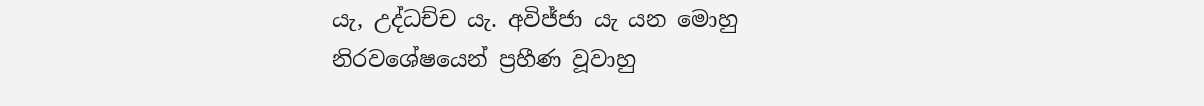යැ, උද්ධච්ච යැ. අවිජ්ජා යැ යන මොහු නිරවශේෂයෙන් ප්‍රහීණ වූවාහු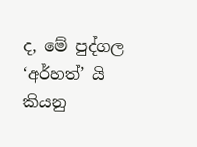ද, මේ පුද්ගල ‘අර්හත්’ යි කියනු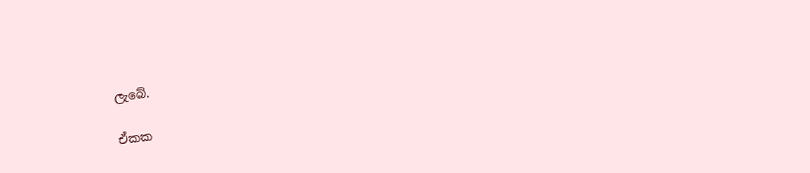ලැබේ.

ඒකක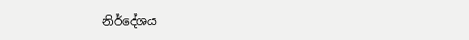නිර්දේශය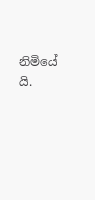නිමියේ යි.